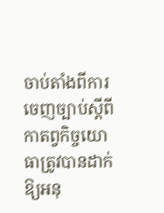ចាប់តាំងពីការចេញច្បាប់ស្តីពីកាតព្វកិច្ចយោធាត្រូវបានដាក់ឱ្យអនុ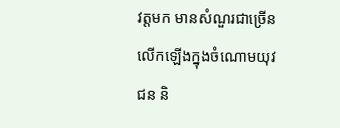វត្តមក មានសំណួរជាច្រើនលើកឡើងក្នុងចំណោមយុវជន និ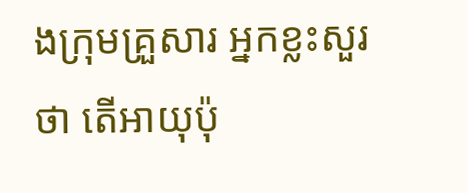ងក្រុមគ្រួសារ អ្នកខ្លះសួរថា តើអាយុប៉ុ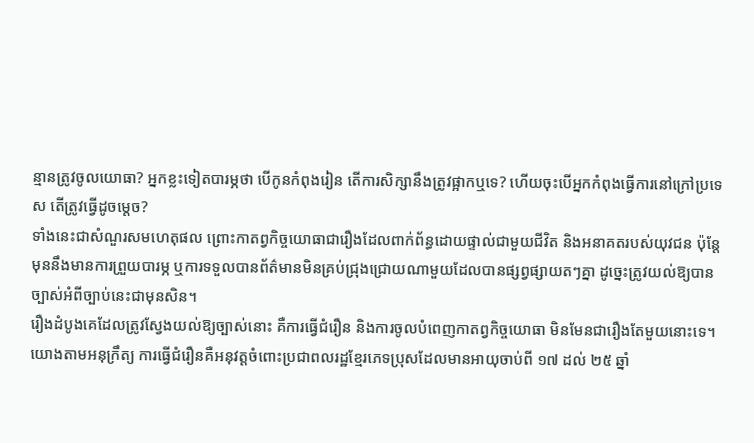ន្មានត្រូវចូលយោធា? អ្នកខ្លះទៀតបារម្ភថា បើកូនកំពុងរៀន តើការសិក្សានឹងត្រូវផ្អាកឬទេ? ហើយចុះបើអ្នកកំពុងធ្វើការនៅក្រៅប្រទេស តើត្រូវធ្វើដូចម្តេច?
ទាំងនេះជាសំណួរសមហេតុផល ព្រោះកាតព្វកិច្ចយោធាជារឿងដែលពាក់ព័ន្ធដោយផ្ទាល់ជាមួយជីវិត និងអនាគតរបស់យុវជន ប៉ុន្តែមុននឹងមានការព្រួយបារម្ភ ឬការទទួលបានព័ត៌មានមិនគ្រប់ជ្រុងជ្រោយណាមួយដែលបានផ្សព្វផ្សាយតៗគ្នា ដូច្នេះត្រូវយល់ឱ្យបានច្បាស់អំពីច្បាប់នេះជាមុនសិន។
រឿងដំបូងគេដែលត្រូវស្វែងយល់ឱ្យច្បាស់នោះ គឺការធ្វើជំរឿន និងការចូលបំពេញកាតព្វកិច្ចយោធា មិនមែនជារឿងតែមួយនោះទេ។
យោងតាមអនុក្រឹត្យ ការធ្វើជំរឿនគឺអនុវត្តចំពោះប្រជាពលរដ្ឋខ្មែរភេទប្រុសដែលមានអាយុចាប់ពី ១៧ ដល់ ២៥ ឆ្នាំ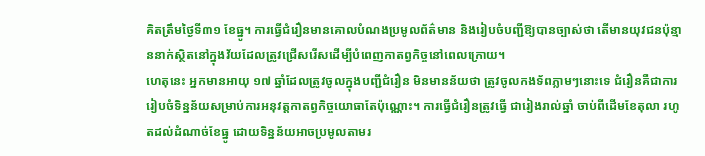គិតត្រឹមថ្ងៃទី៣១ ខែធ្នូ។ ការធ្វើជំរឿនមានគោលបំណងប្រមូលព័ត៌មាន និងរៀបចំបញ្ជីឱ្យបានច្បាស់ថា តើមានយុវជនប៉ុន្មាននាក់ស្ថិតនៅក្នុងវ័យដែលត្រូវជ្រើសរើសដើម្បីបំពេញកាតព្វកិច្ចនៅពេលក្រោយ។
ហេតុនេះ អ្នកមានអាយុ ១៧ ឆ្នាំដែលត្រូវចូលក្នុងបញ្ជីជំរឿន មិនមានន័យថា ត្រូវចូលកងទ័ពភ្លាមៗនោះទេ ជំរឿនគឺជាការរៀបចំទិន្នន័យសម្រាប់ការអនុវត្តកាតព្វកិច្ចយោធាតែប៉ុណ្ណោះ។ ការធ្វើជំរឿនត្រូវធ្វើ ជារៀងរាល់ឆ្នាំ ចាប់ពីដើមខែតុលា រហូតដល់ដំណាច់ខែធ្នូ ដោយទិន្នន័យអាចប្រមូលតាមរ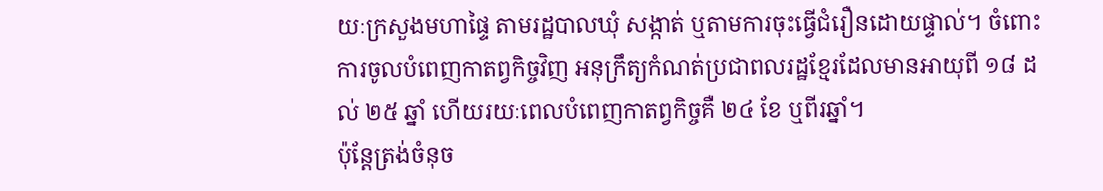យៈក្រសួងមហាផ្ទៃ តាមរដ្ឋបាលឃុំ សង្កាត់ ឬតាមការចុះធ្វើជំរឿនដោយផ្ទាល់។ ចំពោះការចូលបំពេញកាតព្វកិច្ចវិញ អនុក្រឹត្យកំណត់ប្រជាពលរដ្ឋខ្មែរដែលមានអាយុពី ១៨ ដល់ ២៥ ឆ្នាំ ហើយរយៈពេលបំពេញកាតព្វកិច្ចគឺ ២៤ ខែ ឬពីរឆ្នាំ។
ប៉ុន្តែត្រង់ចំនុច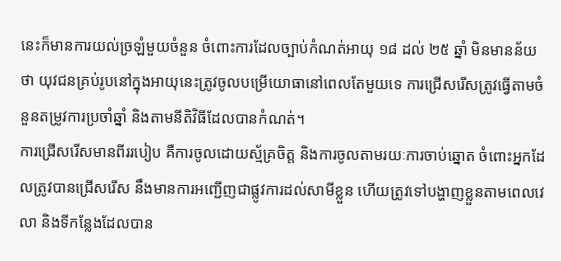នេះក៏មានការយល់ច្រឡំមួយចំនួន ចំពោះការដែលច្បាប់កំណត់អាយុ ១៨ ដល់ ២៥ ឆ្នាំ មិនមានន័យថា យុវជនគ្រប់រូបនៅក្នុងអាយុនេះត្រូវចូលបម្រើយោធានៅពេលតែមួយទេ ការជ្រើសរើសត្រូវធ្វើតាមចំនួនតម្រូវការប្រចាំឆ្នាំ និងតាមនីតិវិធីដែលបានកំណត់។
ការជ្រើសរើសមានពីររបៀប គឺការចូលដោយស្ម័គ្រចិត្ត និងការចូលតាមរយៈការចាប់ឆ្នោត ចំពោះអ្នកដែលត្រូវបានជ្រើសរើស នឹងមានការអញ្ជើញជាផ្លូវការដល់សាមីខ្លួន ហើយត្រូវទៅបង្ហាញខ្លួនតាមពេលវេលា និងទីកន្លែងដែលបាន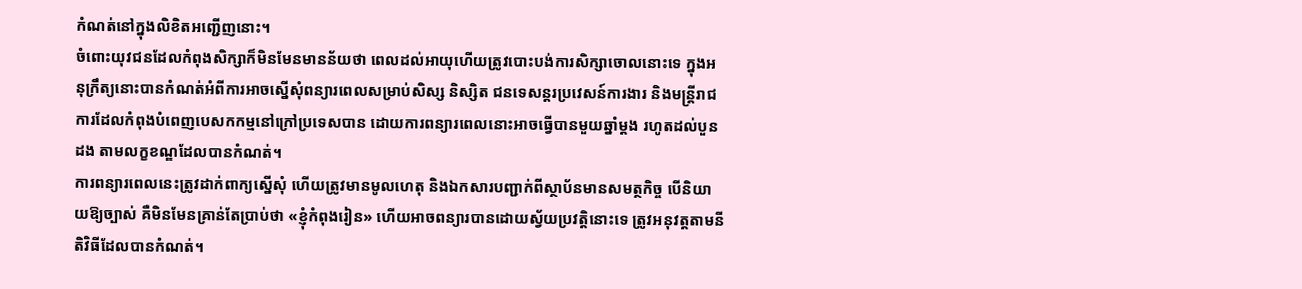កំណត់នៅក្នុងលិខិតអញ្ជើញនោះ។
ចំពោះយុវជនដែលកំពុងសិក្សាក៏មិនមែនមានន័យថា ពេលដល់អាយុហើយត្រូវបោះបង់ការសិក្សាចោលនោះទេ ក្នុងអនុក្រឹត្យនោះបានកំណត់អំពីការអាចស្នើសុំពន្យារពេលសម្រាប់សិស្ស និស្សិត ជនទេសន្តរប្រវេសន៍ការងារ និងមន្ត្រីរាជការដែលកំពុងបំពេញបេសកកម្មនៅក្រៅប្រទេសបាន ដោយការពន្យារពេលនោះអាចធ្វើបានមួយឆ្នាំម្តង រហូតដល់បួនដង តាមលក្ខខណ្ឌដែលបានកំណត់។
ការពន្យារពេលនេះត្រូវដាក់ពាក្យស្នើសុំ ហើយត្រូវមានមូលហេតុ និងឯកសារបញ្ជាក់ពីស្ថាប័នមានសមត្ថកិច្ច បើនិយាយឱ្យច្បាស់ គឺមិនមែនគ្រាន់តែប្រាប់ថា «ខ្ញុំកំពុងរៀន» ហើយអាចពន្យារបានដោយស្វ័យប្រវត្តិនោះទេ ត្រូវអនុវត្តតាមនីតិវិធីដែលបានកំណត់។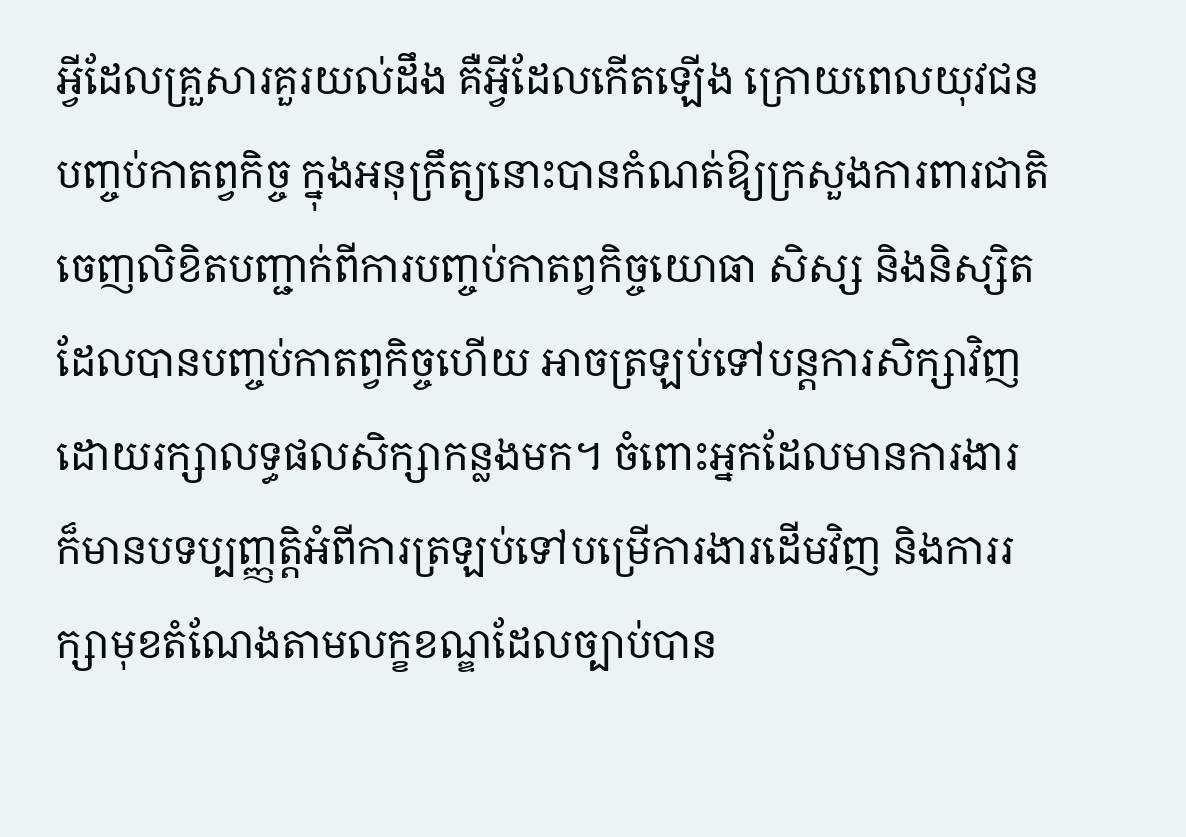អ្វីដែលគ្រួសារគួរយល់ដឹង គឺអ្វីដែលកើតឡើង ក្រោយពេលយុវជនបញ្ចប់កាតព្វកិច្ច ក្នុងអនុក្រឹត្យនោះបានកំណត់ឱ្យក្រសួងការពារជាតិចេញលិខិតបញ្ជាក់ពីការបញ្ចប់កាតព្វកិច្ចយោធា សិស្ស និងនិស្សិតដែលបានបញ្ចប់កាតព្វកិច្ចហើយ អាចត្រឡប់ទៅបន្តការសិក្សាវិញ ដោយរក្សាលទ្ធផលសិក្សាកន្លងមក។ ចំពោះអ្នកដែលមានការងារ ក៏មានបទប្បញ្ញត្តិអំពីការត្រឡប់ទៅបម្រើការងារដើមវិញ និងការរក្សាមុខតំណែងតាមលក្ខខណ្ឌដែលច្បាប់បាន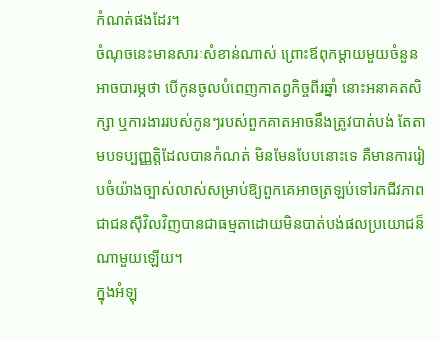កំណត់ផងដែរ។
ចំណុចនេះមានសារៈសំខាន់ណាស់ ព្រោះឪពុកម្តាយមួយចំនួនអាចបារម្ភថា បើកូនចូលបំពេញកាតព្វកិច្ចពីរឆ្នាំ នោះអនាគតសិក្សា ឬការងាររបស់កូនៗរបស់ពួកគាតអាចនឹងត្រូវបាត់បង់ តែតាមបទប្បញ្ញត្តិដែលបានកំណត់ មិនមែនបែបនោះទេ គឺមានការរៀបចំយ៉ាងច្បាស់លាស់សម្រាប់ឱ្យពួកគេអាចត្រឡប់ទៅរកជីវភាពជាជនស៊ីវិលវិញបានជាធម្មតាដោយមិនបាត់បង់ផលប្រយោជន៏ណាមួយឡើយ។
ក្នុងអំឡុ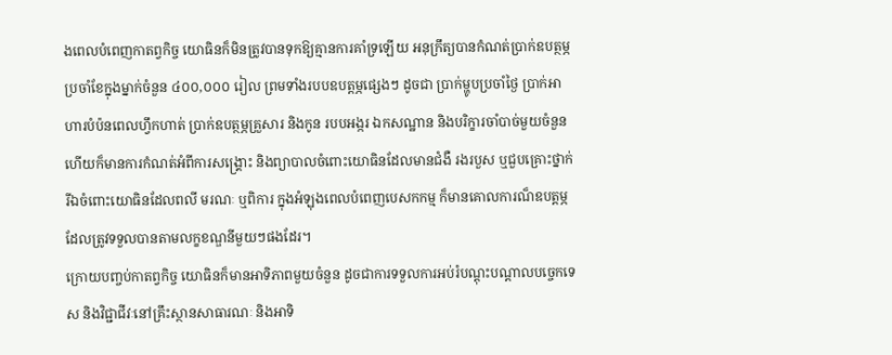ងពេលបំពេញកាតព្វកិច្ច យោធិនក៏មិនត្រូវបានទុកឱ្យគ្មានការគាំទ្រឡើយ អនុក្រឹត្យបានកំណត់ប្រាក់ឧបត្ថម្ភប្រចាំខែក្នុងម្នាក់ចំនួន ៤០០,០០០ រៀល ព្រមទាំងរបបឧបត្តម្ភផ្សេងៗ ដូចជា ប្រាក់ម្ហូបប្រចាំថ្ងៃ ប្រាក់អាហារបំប៉នពេលហ្វឹកហាត់ ប្រាក់ឧបត្ថម្ភគ្រួសារ និងកូន របបអង្ករ ឯកសណ្ឋាន និងបរិក្ខារចាំបាច់មួយចំនួន ហើយក៏មានការកំណត់អំពីការសង្គ្រោះ និងព្យាបាលចំពោះយោធិនដែលមានជំងឺ រងរបួស ឬជួបគ្រោះថ្នាក់ រីឯចំពោះយោធិនដែលពលី មរណៈ ឬពិការ ក្នុងអំឡុងពេលបំពេញបេសកកម្ម ក៏មានគោលការណ៏ឧបត្តម្ភដែលត្រូវទទួលបានតាមលក្ខខណ្ឌនីមួយៗផងដែរ។
ក្រោយបញ្ចប់កាតព្វកិច្ច យោធិនក៏មានអាទិភាពមួយចំនួន ដូចជាការទទួលការអប់រំបណ្តុះបណ្តាលបច្ចេកទេស និងវិជ្ជាជីវៈនៅគ្រឹះស្ថានសាធារណៈ និងអាទិ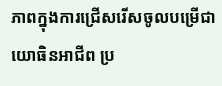ភាពក្នុងការជ្រើសរើសចូលបម្រើជាយោធិនអាជីព ប្រ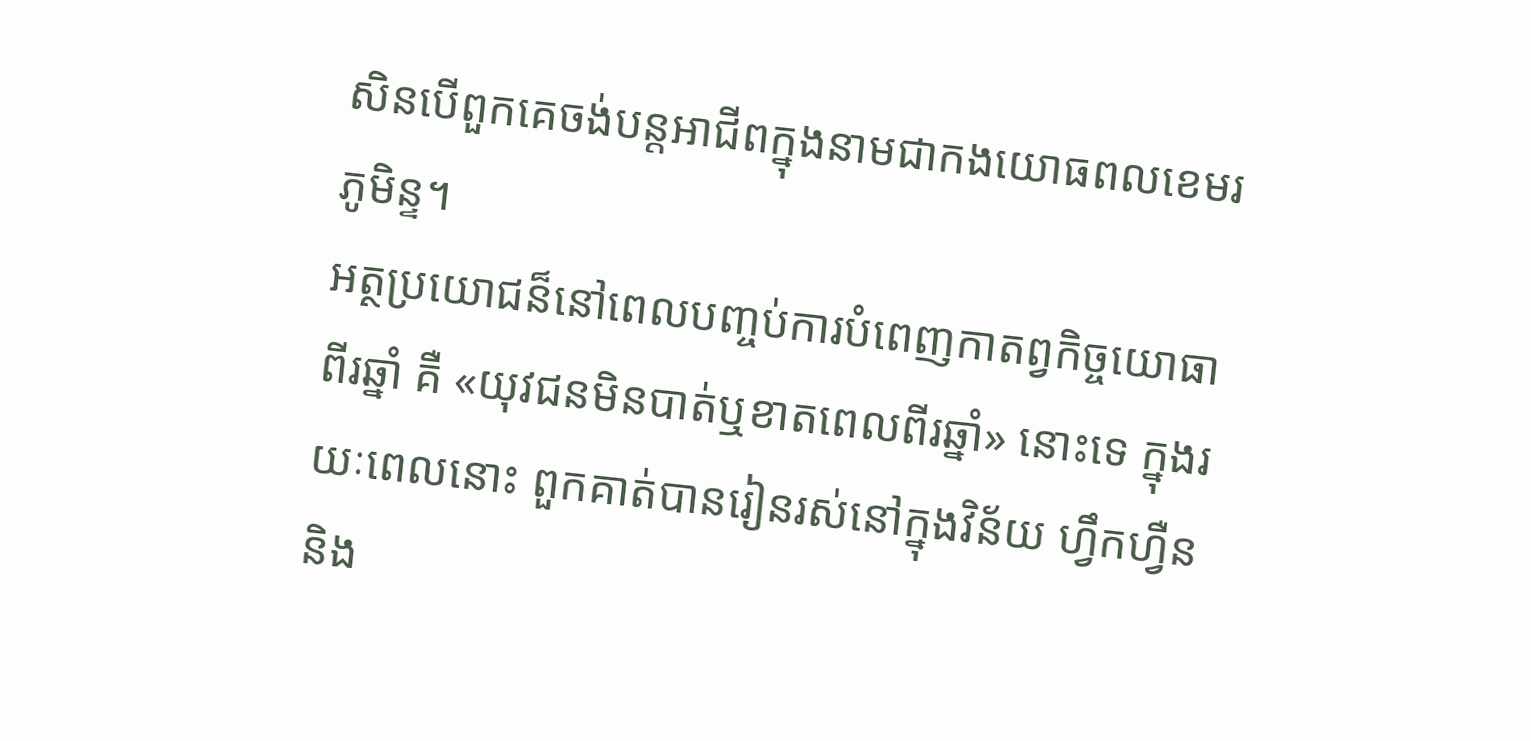សិនបើពួកគេចង់បន្តអាជីពក្នុងនាមជាកងយោធពលខេមរភូមិន្ទ។
អត្ថប្រយោជន៏នៅពេលបញ្ចប់ការបំពេញកាតព្វកិច្ចយោធាពីរឆ្នាំ គឺ «យុវជនមិនបាត់ឬខាតពេលពីរឆ្នាំ» នោះទេ ក្នុងរយៈពេលនោះ ពួកគាត់បានរៀនរស់នៅក្នុងវិន័យ ហ្វឹកហ្វឺន និង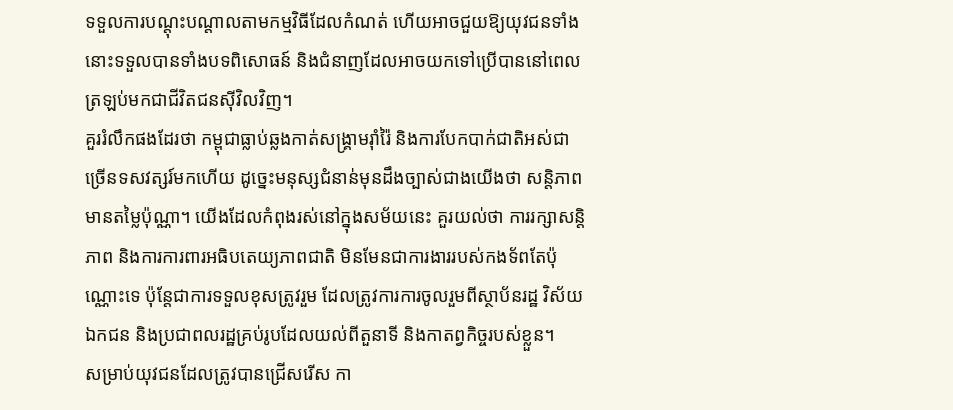ទទួលការបណ្តុះបណ្តាលតាមកម្មវិធីដែលកំណត់ ហើយអាចជួយឱ្យយុវជនទាំងនោះទទួលបានទាំងបទពិសោធន៍ និងជំនាញដែលអាចយកទៅប្រើបាននៅពេលត្រឡប់មកជាជីវិតជនស៊ីវិលវិញ។
គួររំលឹកផងដែរថា កម្ពុជាធ្លាប់ឆ្លងកាត់សង្គ្រាមរ៉ាំរ៉ៃ និងការបែកបាក់ជាតិអស់ជាច្រើនទសវត្សរ៍មកហើយ ដូច្នេះមនុស្សជំនាន់មុនដឹងច្បាស់ជាងយើងថា សន្តិភាពមានតម្លៃប៉ុណ្ណា។ យើងដែលកំពុងរស់នៅក្នុងសម័យនេះ គួរយល់ថា ការរក្សាសន្តិភាព និងការការពារអធិបតេយ្យភាពជាតិ មិនមែនជាការងាររបស់កងទ័ពតែប៉ុណ្ណោះទេ ប៉ុន្តែជាការទទួលខុសត្រូវរួម ដែលត្រូវការការចូលរួមពីស្ថាប័នរដ្ឋ វិស័យឯកជន និងប្រជាពលរដ្ឋគ្រប់រូបដែលយល់ពីតួនាទី និងកាតព្វកិច្ចរបស់ខ្លួន។
សម្រាប់យុវជនដែលត្រូវបានជ្រើសរើស កា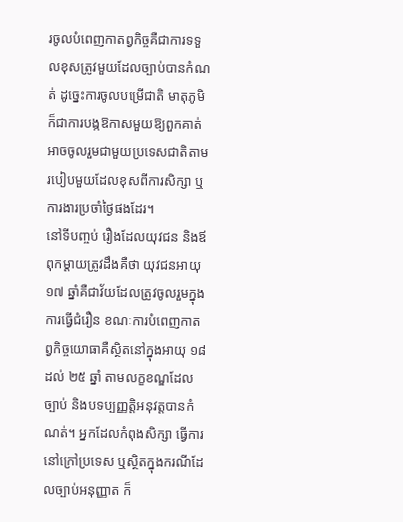រចូលបំពេញកាតព្វកិច្ចគឺជាការទទួលខុសត្រូវមួយដែលច្បាប់បានកំណត់ ដូច្នេះការចូលបម្រើជាតិ មាតុភូមិ ក៏ជាការបង្កឱកាសមួយឱ្យពួកគាត់អាចចូលរួមជាមួយប្រទេសជាតិតាមរបៀបមួយដែលខុសពីការសិក្សា ឬការងារប្រចាំថ្ងៃផងដែរ។
នៅទីបញ្ចប់ រឿងដែលយុវជន និងឪពុកម្តាយត្រូវដឹងគឺថា យុវជនអាយុ ១៧ ឆ្នាំគឺជាវ័យដែលត្រូវចូលរួមក្នុងការធ្វើជំរឿន ខណៈការបំពេញកាតព្វកិច្ចយោធាគឺស្ថិតនៅក្នុងអាយុ ១៨ ដល់ ២៥ ឆ្នាំ តាមលក្ខខណ្ឌដែលច្បាប់ និងបទប្បញ្ញត្តិអនុវត្តបានកំណត់។ អ្នកដែលកំពុងសិក្សា ធ្វើការនៅក្រៅប្រទេស ឬស្ថិតក្នុងករណីដែលច្បាប់អនុញ្ញាត ក៏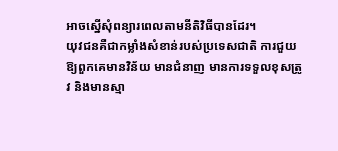អាចស្នើសុំពន្យារពេលតាមនីតិវិធីបានដែរ។
យុវជនគឺជាកម្លាំងសំខាន់របស់ប្រទេសជាតិ ការជួយឱ្យពួកគេមានវិន័យ មានជំនាញ មានការទទួលខុសត្រូវ និងមានស្មា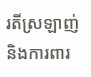រតីស្រឡាញ់ និងការពារ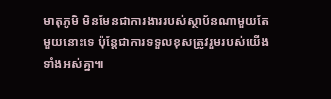មាតុភូមិ មិនមែនជាការងាររបស់ស្ថាប័នណាមួយតែមួយនោះទេ ប៉ុន្តែជាការទទួលខុសត្រូវរួមរបស់យើងទាំងអស់គ្នា៕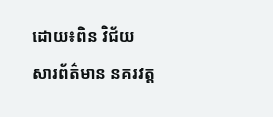ដោយ៖ពិន វិជ័យ
សារព័ត៌មាន នគរវត្ត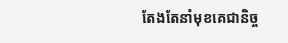តែងតែនាំមុខគេជានិច្ច